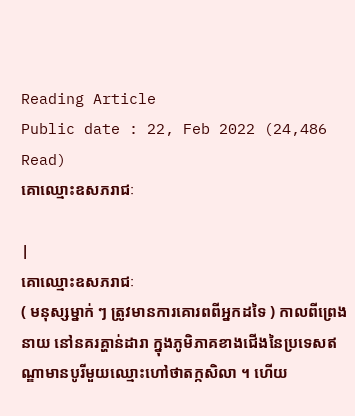Reading Article
Public date : 22, Feb 2022 (24,486 Read)
គោឈ្មោះឧសភរាជៈ

|
គោឈ្មោះឧសភរាជៈ
( មនុស្សម្នាក់ ៗ ត្រូវមានការគោរពពីអ្នកដទៃ ) កាលពីព្រេងនាយ នៅនគរគ្ហាន់ដារា ក្នុងភូមិភាគខាងជើងនៃប្រទេសឥណ្ឌាមានបូរីមួយឈ្មោះហៅថាតក្កសិលា ។ ហើយ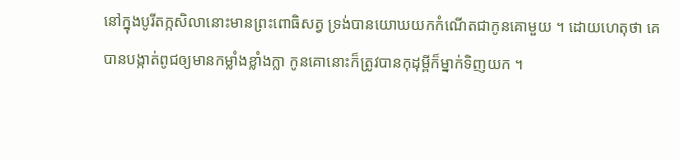នៅក្នុងបូរីតក្កសិលានោះមានព្រះពោធិសត្វ ទ្រង់បានយោឃយកកំណើតជាកូនគោមួយ ។ ដោយហេតុថា គេបានបង្កាត់ពូជឲ្យមានកម្លាំងខ្លាំងក្លា កូនគោនោះក៏ត្រូវបានកុដុម្ពីក៏ម្នាក់ទិញយក ។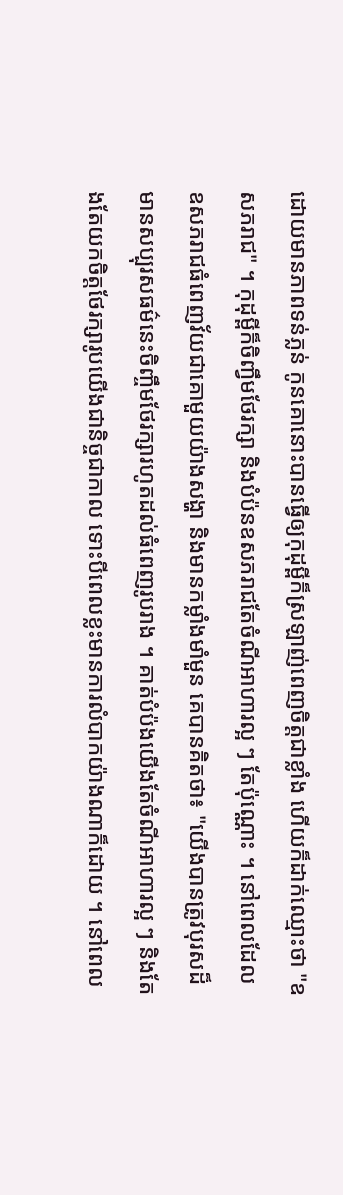ដោយមានភាពទន់ភ្លន់ កូនគោនោះបានធ្វើឲ្យកុដុម្ពីក៏ស្រឡាញ់ពេញចិត្តជាខ្លាំង ហើយក៏ដាក់ឈ្មោះថា "ឧសភរាជ" ។ កុដុម្ពីក៏ចិញ្វឹមថែរក្សា និងបំប៉នឧសភរាជតែចំណីអាហារល្អ ៗ តែប៉ុណ្ណោះ ។ នៅពេលដែលឧសភរាជធំពេញវ័យជាគោមួយយ៉ាងសង្ហា និងមានកម្លាំងមាំមួន គេបានគិតថា៖ "យើងបានត្រូវបុរសដ៏មានសប្បុរសធម៌នេះចិញ្ចឹមថែរក្សារហូតដល់ធំពេញរូបរាង ។ គាត់បំប៉ងយើងតែចំណីអាហារល្អ ៗ និងតែងតែយកចិត្តថែរក្សារូបយើងជានិច្ចជាកាល ទោះបីពេលខ្លះមានការលំបាកយ៉ាងណាក៏ដោយ ។ នៅពេល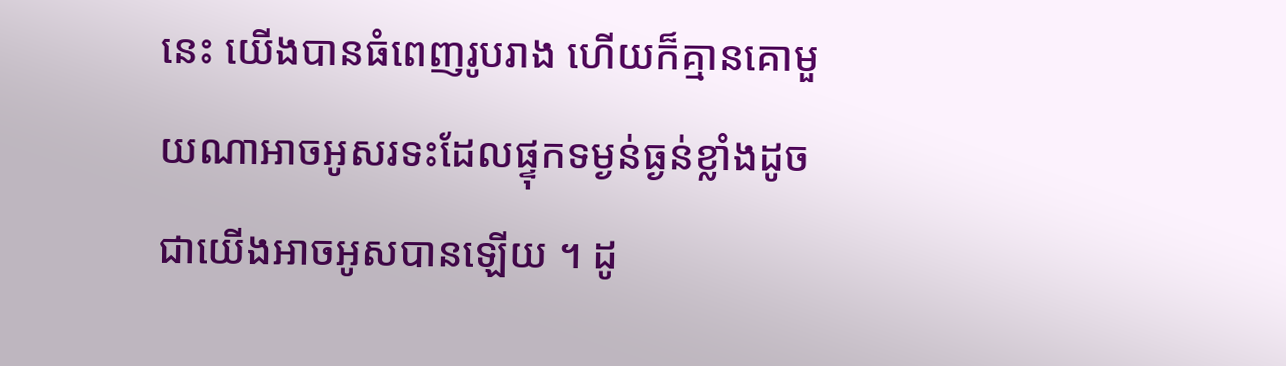នេះ យើងបានធំពេញរូបរាង ហើយក៏គ្មានគោមួយណាអាចអូសរទះដែលផ្ទុកទម្ងន់ធ្ងន់ខ្លាំងដូចជាយើងអាចអូសបានឡើយ ។ ដូ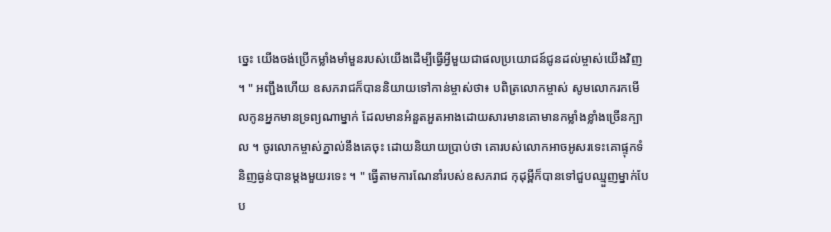ច្នេះ យើងចង់ប្រើកម្លាំងមាំមួនរបស់យើងដើម្បីធ្វើអ្វីមួយជាផលប្រយោជន៍ជូនដល់ម្ចាស់យើងវិញ ។ " អញ្ជឹងហើយ ឧសភរាជក៏បាននិយាយទៅកាន់ម្ចាស់ថា៖ បពិត្រលោកម្ចាស់ សូមលោករកមើលកូនអ្នកមានទ្រព្យណាម្នាក់ ដែលមានអំនួតអួតអាងដោយសារមានគោមានកម្លាំងខ្លាំងច្រើនក្បាល ។ ចូរលោកម្ចាស់ភ្នាល់នឹងគេចុះ ដោយនិយាយប្រាប់ថា គោរបស់លោកអាចអូសរទេះគោផ្ទុកទំនិញធ្ងន់បានម្តងមួយរទេះ ។ " ធ្វើតាមការណែនាំរបស់ឧសភរាជ កុដុម្ពីក៏បានទៅជួបឈ្មួញម្នាក់បែប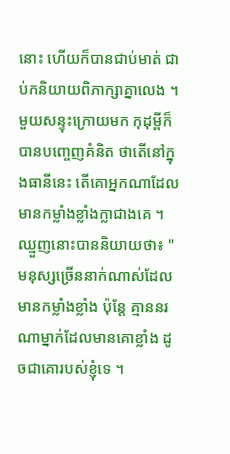នោះ ហើយក៏បានជាប់មាត់ ជាប់កនិយាយពិភាក្សាគ្នាលេង ។ មួយសន្ទុះក្រោយមក កុដុម្ពីក៏បានបញ្ចេញគំនិត ថាតើនៅក្នុងធានីនេះ តើគោអ្នកណាដែលមានកម្លាំងខ្លាំងក្លាជាងគេ ។ ឈ្មួញនោះបាននិយាយថា៖ "មនុស្សច្រើននាក់ណាស់ដែលមានកម្លាំងខ្លាំង ប៉ុន្តែ គ្មាននរណាម្នាក់ដែលមានគោខ្លាំង ដូចជាគោរបស់ខ្ញុំទេ ។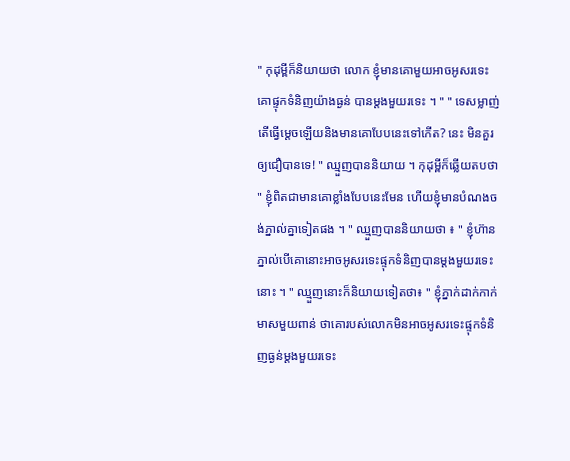" កុដុម្ពីក៏និយាយថា លោក ខ្ញុំមានគោមួយអាចអូសរទេះគោផ្ទុកទំនិញយ៉ាងធ្ងន់ បានម្តងមួយរទេះ ។ " " ទេសម្លាញ់ តើធ្វើម្តេចឡើយនិងមានគោបែបនេះទៅកើត? នេះ មិនគួរឲ្យជឿបានទេ! " ឈ្មួញបាននិយាយ ។ កុដុម្ពីក៏ឆ្លើយតបថា " ខ្ញុំពិតជាមានគោខ្លាំងបែបនេះមែន ហើយខ្ញុំមានបំណងចង់ភ្នាល់គ្នាទៀតផង ។ " ឈ្មួញបាននិយាយថា ៖ " ខ្ញុំហ៊ានភ្នាល់បើគោនោះអាចអូសរទេះផ្ទុកទំនិញបានម្តងមួយរទេះនោះ ។ " ឈ្មួញនោះក៏និយាយទៀតថា៖ " ខ្ញុំភ្នាក់ដាក់កាក់មាសមួយពាន់ ថាគោរបស់លោកមិនអាចអូសរទេះផ្ទុកទំនិញធ្ងន់ម្តងមួយរទេះ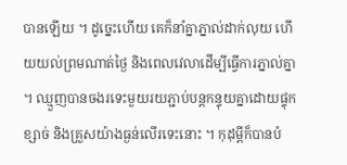បានឡើយ ។ ដូច្នេះហើយ គេក៏នាំគ្នាភ្នាល់ដាក់លុយ ហើយយល់ព្រមណាត់ថ្ងៃ និងពេលវេលាដើម្បីធ្វើការភ្នាល់គ្នា ។ ឈ្មួញបានចងរទេះមួយរយភ្ជាប់បន្តកន្ទុយគ្នាដោយផ្ទុកខ្សាច់ និងគ្រួសយ៉ាងធ្ងន់លើរទេះនោះ ។ កុដុម្ពីក៏បានបំ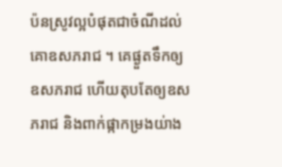ប៉នស្រូវល្អបំផុតជាចំណីដល់គោឧសភរាជ ។ គេផ្ងួតទឹកឲ្យឧសភរាជ ហើយតុបតែឲ្យឧសភរាជ និងពាក់ផ្កាកម្រងយ់ាង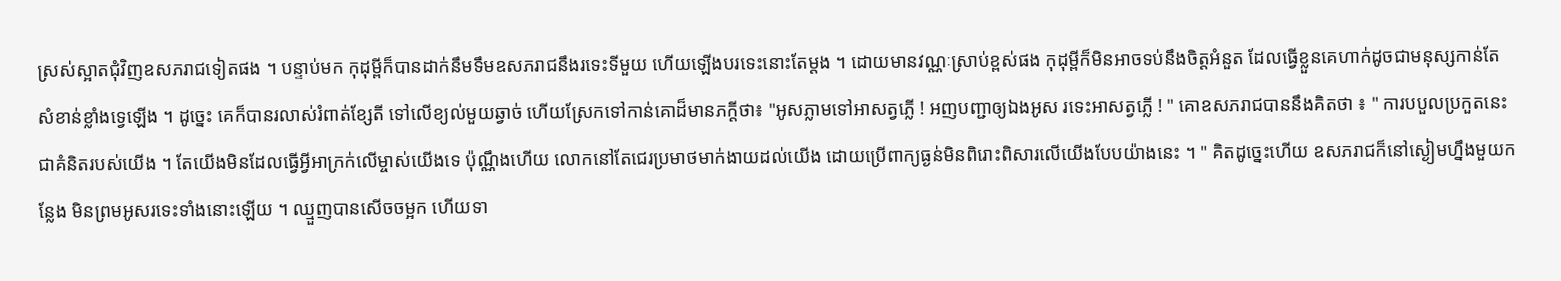ស្រស់ស្អាតជុំវិញឧសភរាជទៀតផង ។ បន្ទាប់មក កុដុម្ពីក៏បានដាក់នឹមទឹមឧសភរាជនឹងរទេះទីមួយ ហើយឡើងបរទេះនោះតែម្តង ។ ដោយមានវណ្ណៈស្រាប់ខ្ពស់ផង កុដុម្ពីក៏មិនអាចទប់នឹងចិត្តអំនួត ដែលធ្វើខ្លួនគេហាក់ដូចជាមនុស្សកាន់តែសំខាន់ខ្លាំងទ្វេឡើង ។ ដូច្នេះ គេក៏បានរលាស់រំពាត់ខ្សែតី ទៅលើខ្យល់មួយឆ្វាច់ ហើយស្រែកទៅកាន់គោដ៏មានភក្តីថា៖ "អូសភ្លាមទៅអាសត្វភ្លើ ! អញបញ្ជាឲ្យឯងអូស រទេះអាសត្វភ្លើ ! " គោឧសភរាជបាននឹងគិតថា ៖ " ការបបួលប្រកួតនេះជាគំនិតរបស់យើង ។ តែយើងមិនដែលធ្វើអ្វីអាក្រក់លើម្ចាស់យើងទេ ប៉ុណ្ណឹងហើយ លោកនៅតែជេរប្រមាថមាក់ងាយដល់យើង ដោយប្រើពាក្យធ្ងន់មិនពិរោះពិសារលើយើងបែបយ៉ាងនេះ ។ " គិតដូច្នេះហើយ ឧសភរាជក៏នៅស្ងៀមហ្នឹងមួយកន្លែង មិនព្រមអូសរទេះទាំងនោះឡើយ ។ ឈ្មួញបានសើចចម្អក ហើយទា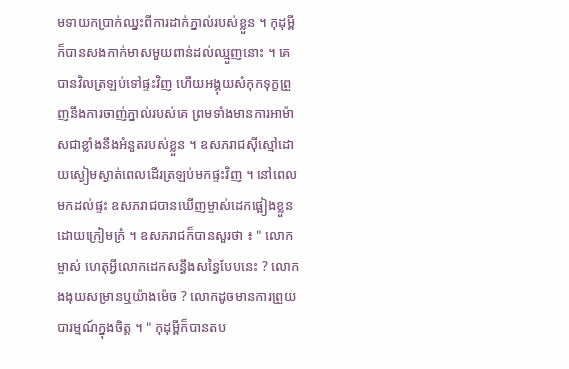មទាយកប្រាក់ឈ្នះពីការដាក់ភ្នាល់របស់ខ្លួន ។ កុដុម្ពីក៏បានសងកាក់មាសមួយពាន់ដល់ឈ្មួញនោះ ។ គេបានវិលត្រឡប់ទៅផ្ទះវិញ ហើយអង្គុយសំកុកទុក្ខព្រួញនឹងការចាញ់ភ្នាល់របស់គេ ព្រមទាំងមានការអាម៉ាសជាខ្លាំងនឹងអំនួតរបស់ខ្លួន ។ ឧសភរាជស៊ីស្មៅដោយស្ងៀមស្ងាត់ពេលដើរត្រឡប់មកផ្ទះវិញ ។ នៅពេលមកដល់ផ្ទះ ឧសភរាជបានឃើញម្ចាស់ដេកផ្អៀងខ្លួនដោយក្រៀមក្រំ ។ ឧសភរាជក៏បានសួរថា ៖ " លោកម្ចាស់ ហេតុអ្វីលោកដេកសន្ធឹងសន្ធៃបែបនេះ ? លោកងងុយសម្រានឬយ៉ាងម៉េច ? លោកដូចមានការព្រួយបារម្មណ៍ក្នុងចិត្ត ។ " កុដុម្ពីក៏បានតប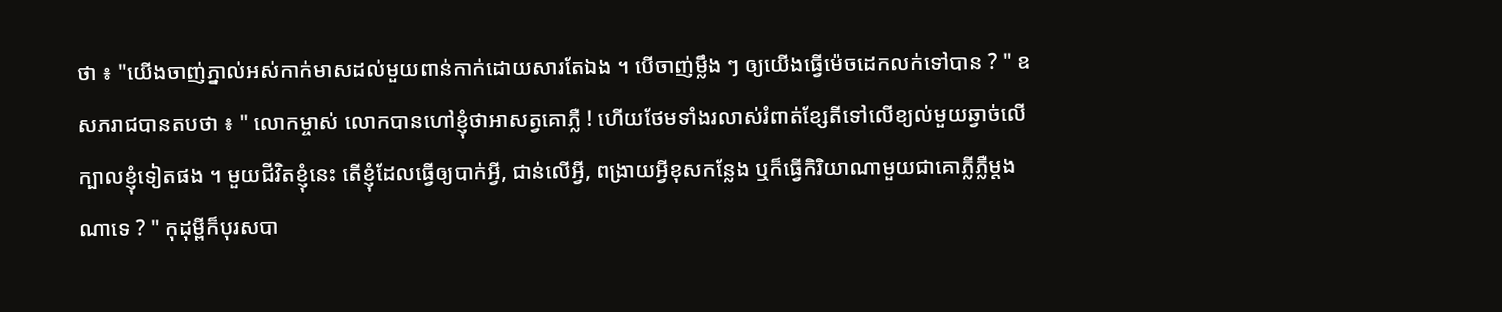ថា ៖ "យើងចាញ់ភ្នាល់អស់កាក់មាសដល់មួយពាន់កាក់ដោយសារតែឯង ។ បើចាញ់ម្លឹង ៗ ឲ្យយើងធ្វើម៉េចដេកលក់ទៅបាន ? " ឧសភរាជបានតបថា ៖ " លោកម្ចាស់ លោកបានហៅខ្ញុំថាអាសត្វគោភ្លឺ ! ហើយថែមទាំងរលាស់រំពាត់ខ្សែតីទៅលើខ្យល់មួយឆ្វាច់លើក្បាលខ្ញុំទៀតផង ។ មួយជីវិតខ្ញុំនេះ តើខ្ញុំដែលធ្វើឲ្យបាក់អ្វី, ជាន់លើអ្វី, ពង្រាយអ្វីខុសកន្លែង ឬក៏ធ្វើកិរិយាណាមួយជាគោភ្លីភ្លឺម្តងណាទេ ? " កុដុម្ពីក៏បុរសបា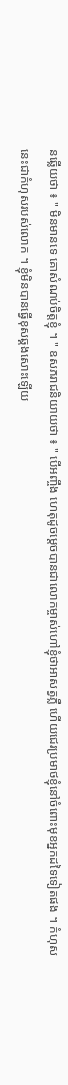នឆ្លើយថា ៖ " មិនមានទេ គោសំណប់ចិត្តខ្ញុំ ។ " ឧសភរាជនិយាយថា ៖ " បើអញ្ចឹង ហេតុដូចម្តេចបានជាលោកម្ចាស់ហៅខ្ញុំថាអាសត្វភ្លឺ ហើយជេរប្រមាថខ្ញុំនៅចំពោះមុខអ្នកដទៃទៀតផង ។ កំហុសនេះជាកំហុសរបស់លោក ។ ខ្ញុំមិនបានធ្វើខុសឆ្គងសោះឡើយ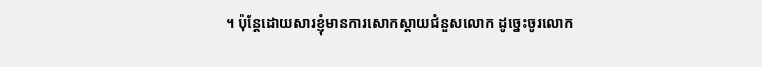។ ប៉ុន្តែដោយសារខ្ញុំមានការសោកស្តាយជំនួសលោក ដូច្នេះចូរលោក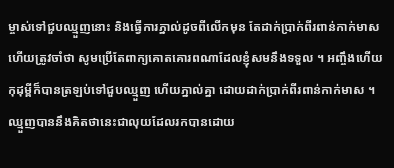ម្ចាស់ទៅជួបឈ្មួញនោះ និងធ្វើការភ្នាល់ដូចពីលើកមុន តែដាក់ប្រាក់ពីរពាន់កាក់មាស ហើយត្រូវចាំថា សូមប្រើតែពាក្យគោតគោរពណាដែលខ្ញុំសមនឹងទទួល ។ អញ្ចឹងហើយ កុដុម្ពីក៏បានត្រឡប់ទៅជួបឈ្មួញ ហើយភ្នាល់គ្នា ដោយដាក់ប្រាក់ពីរពាន់កាក់មាស ។ ឈ្មួញបាននឹងគិតថានេះជាលុយដែលរកបានដោយ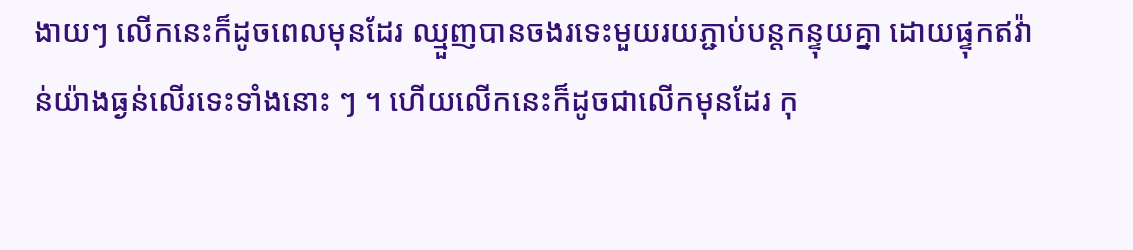ងាយៗ លើកនេះក៏ដូចពេលមុនដែរ ឈ្មួញបានចងរទេះមួយរយភ្ជាប់បន្តកន្ទុយគ្នា ដោយផ្ទុកឥវ៉ាន់យ៉ាងធ្ងន់លើរទេះទាំងនោះ ៗ ។ ហើយលើកនេះក៏ដូចជាលើកមុនដែរ កុ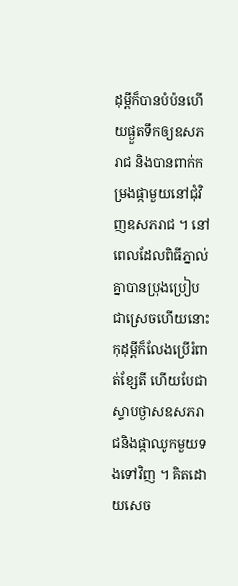ដុម្ពីក៏បានបំប៉នហើយផ្ងួតទឹកឲ្យឧសភរាជ និងបានពាក់កម្រងផ្កាមួយនៅជុំវិញឧសភរាជ ។ នៅពេលដែលពិធីភ្នាល់គ្នាបានប្រុងប្រៀបជាស្រេចហើយនោះ កុដុម្ពីក៏លែងប្រើរំពាត់ខ្សែតី ហើយបែជាស្ទាបថ្ងាសឧសភរាជនិងផ្កាឈូកមួយទងទៅវិញ ។ គិតដោយសេច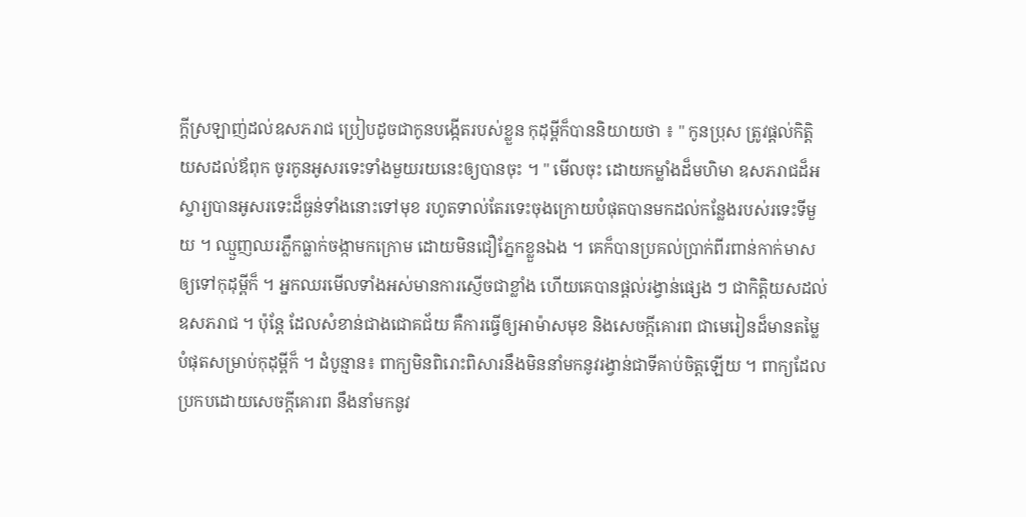ក្តីស្រឡាញ់ដល់ឧសភរាជ ប្រៀបដូចជាកូនបង្កើតរបស់ខ្លួន កុដុម្ពីក៏បាននិយាយថា ៖ " កូនប្រុស ត្រូវផ្តល់កិត្តិយសដល់ឪពុក ចូរកូនអូសរទេះទាំងមួយរយនេះឲ្យបានចុះ ។ " មើលចុះ ដោយកម្លាំងដ៏មហិមា ឧសភរាជដ៏អស្ចារ្យបានអូសរទេះដ៏ធ្ងន់ទាំងនោះទៅមុខ រហូតទាល់តែរទេះចុងក្រោយបំផុតបានមកដល់កន្លែងរបស់រទេះទីមួយ ។ ឈ្មួញឈរភ្លឹកធ្លាក់ចង្កាមកក្រោម ដោយមិនជឿភ្នែកខ្លួនឯង ។ គេក៏បានប្រគល់ប្រាក់ពីរពាន់កាក់មាសឲ្យទៅកុដុម្ពីក៏ ។ អ្នកឈរមើលទាំងអស់មានការស្ញើចជាខ្លាំង ហើយគេបានផ្តល់រង្វាន់ផ្សេង ៗ ជាកិត្តិយសដល់ឧសភរាជ ។ ប៉ុន្តែ ដែលសំខាន់ជាងជោគជ័យ គឺការធ្វើឲ្យអាម៉ាសមុខ និងសេចក្តីគោរព ជាមេរៀនដ៏មានតម្លៃបំផុតសម្រាប់កុដុម្ពីក៏ ។ ដំបូន្មាន៖ ពាក្យមិនពិរោះពិសារនឹងមិននាំមកនូវរង្វាន់ជាទីគាប់ចិត្តឡើយ ។ ពាក្យដែលប្រកបដោយសេចក្តីគោរព នឹងនាំមកនូវ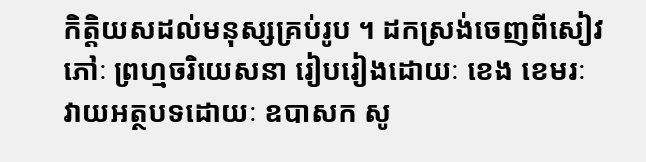កិត្តិយសដល់មនុស្សគ្រប់រូប ។ ដកស្រង់ចេញពីសៀវភៅៈ ព្រហ្មចរិយេសនា រៀបរៀងដោយៈ ខេង ខេមរៈ វាយអត្ថបទដោយៈ ឧបាសក សូ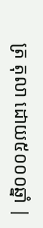ត្រ តុលា ដោយ៥០០០ឆ្នាំ |